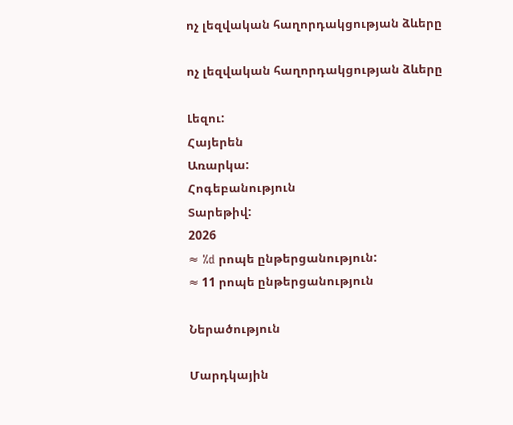ոչ լեզվական հաղորդակցության ձևերը

ոչ լեզվական հաղորդակցության ձևերը

Լեզու:
Հայերեն
Առարկա:
Հոգեբանություն
Տարեթիվ:
2026
≈ %d րոպե ընթերցանություն:
≈ 11 րոպե ընթերցանություն

Ներածություն

Մարդկային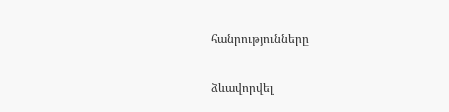հանրությունները

ձևավորվել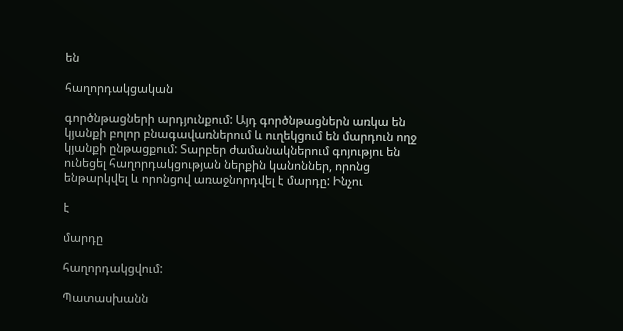են

հաղորդակցական

գործնթացների արդյունքում: Այդ գործնթացներն առկա են կյանքի բոլոր բնագավառներում և ուղեկցում են մարդուն ողջ կյանքի ընթացքում: Տարբեր ժամանակներում գոյությու են ունեցել հաղորդակցության ներքին կանոններ, որոնց ենթարկվել և որոնցով առաջնորդվել է մարդը: Ինչու

է

մարդը

հաղորդակցվում:

Պատասխանն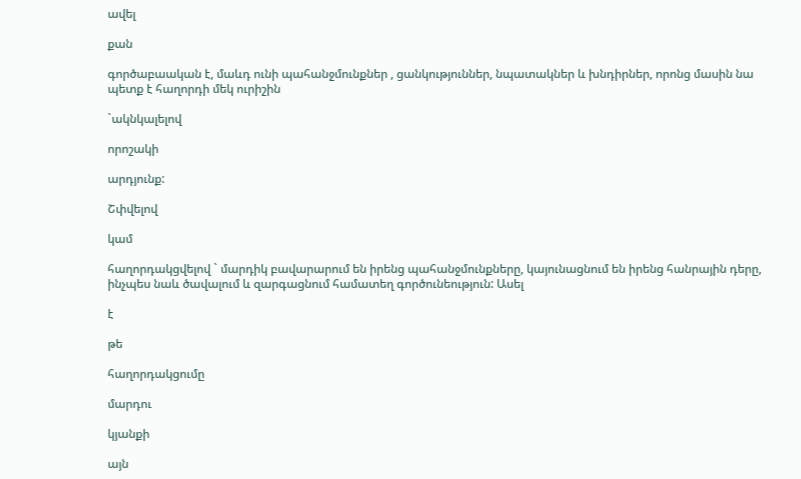ավել

քան

գործաբաական է, մաևդ ունի պահանջմունքներ , ցանկություններ, նպատակներ և խնդիրներ, որոնց մասին նա պետք է հաղորդի մեկ ուրիշին

`ակնկալելով

որոշակի

արդյունք:

Շփվելով

կամ

հաղորդակցվելով ` մարդիկ բավարարում են իրենց պահանջմունքները, կայունացնում են իրենց հանրային դերը, ինչպես նաև ծավալում և զարգացնում համատեղ գործունեություն: Ասել

է

թե

հաղորդակցումը

մարդու

կյանքի

այն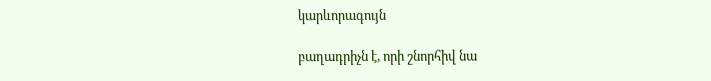կարևորագույն

բաղադրիչն է, որի շնորհիվ նա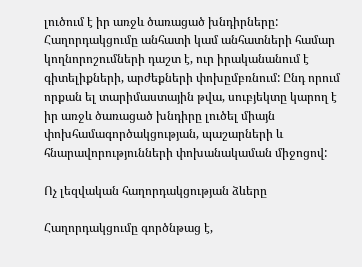լուծում է իր առջև ծառացած խնդիրները: Հաղորդակցումը անհատի կամ անհատների համար կողնորոշումների դաշտ է, ուր իրականանում է գիտելիքների, արժեքների փոխըմբռնում: Ընդ որում որքան ել տարիմաստային թվա, սուբյեկտը կարող է իր առջև ծառացած խնդիրը լուծել միայն փոխհամագործակցության, պաշարների և հնարավորությունների փոխանակաման միջոցով:

Ոչ լեզվական հաղորդակցության ձևերը

Հաղորդակցումը գործնթաց է,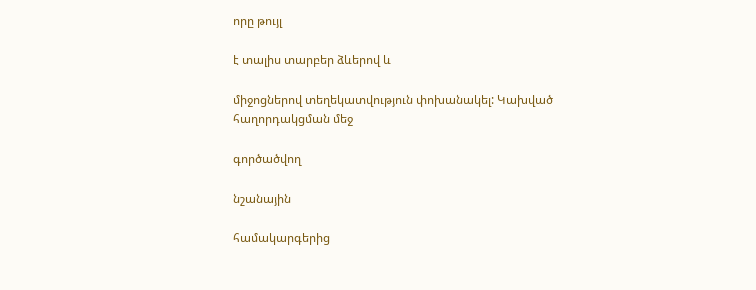որը թույլ

է տալիս տարբեր ձևերով և

միջոցներով տեղեկատվություն փոխանակել: Կախված հաղորդակցման մեջ

գործածվող

նշանային

համակարգերից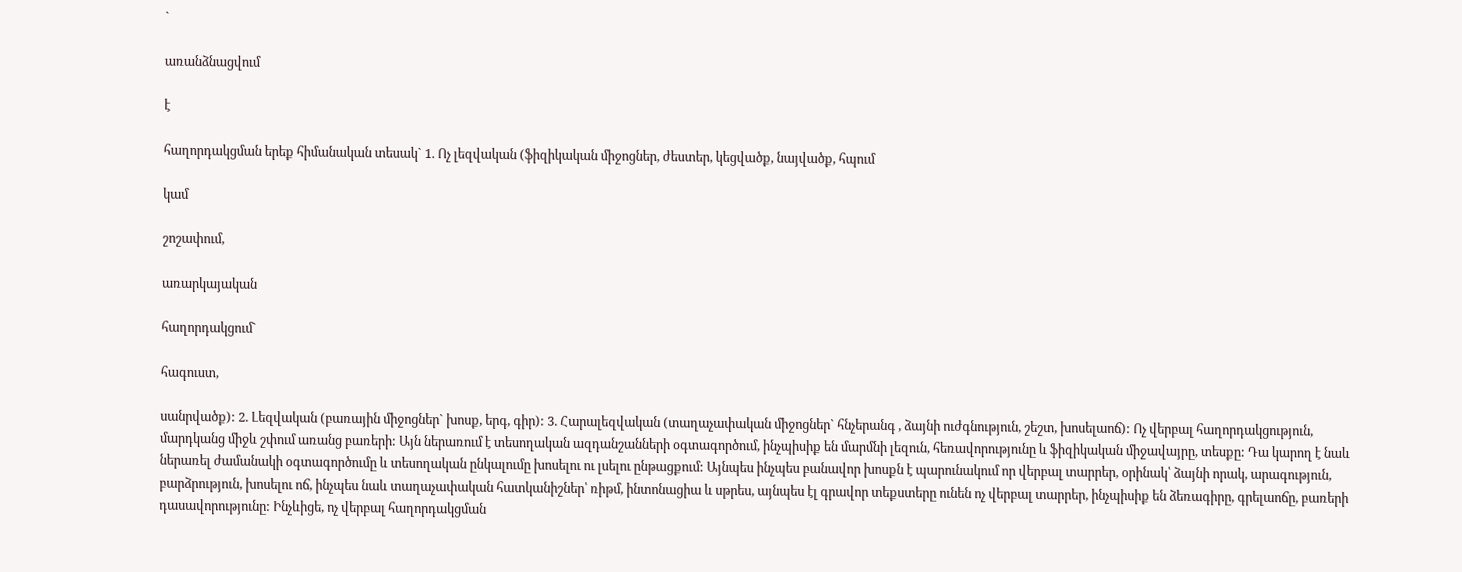`

առանձնացվում

է

հաղորդակցման երեք հիմանական տեսակ` 1. Ոչ լեզվական (ֆիզիկական միջոցներ, ժեստեր, կեցվածք, նայվածք, հպում

կամ

շոշափում,

առարկայական

հաղորդակցում`

հագուստ,

սանրվածք): 2. Լեզվական (բառային միջոցներ` խոսք, երգ, գիր): 3. Հարալեզվական (տաղաչափական միջոցներ` հնչերանգ , ձայնի ուժգնություն, շեշտ, խոսելաոճ): Ոչ վերբալ հաղորդակցություն, մարդկանց միջև շփում առանց բառերի: Այն ներառում է տեսողական ազդանշանների օգտագործում, ինչպիսիք են մարմնի լեզուն, հեռավորությունը և ֆիզիկական միջավայրը, տեսքը: Դա կարող է նաև ներառել ժամանակի օգտագործումը և տեսողական ընկալումը խոսելու ու լսելու ընթացքում: Այնպես ինչպես բանավոր խոսքն է պարունակում որ վերբալ տարրեր, օրինակ՝ ձայնի որակ, արագություն, բարձրություն, խոսելու ոճ, ինչպես նաև տաղաչափական հատկանիշներ՝ ռիթմ, ինտոնացիա և սթրես, այնպես էլ գրավոր տեքստերը ունեն ոչ վերբալ տարրեր, ինչպիսիք են ձեռագիրը, գրելաոճը, բառերի դասավորությունը: Ինչևիցե, ոչ վերբալ հաղորդակցման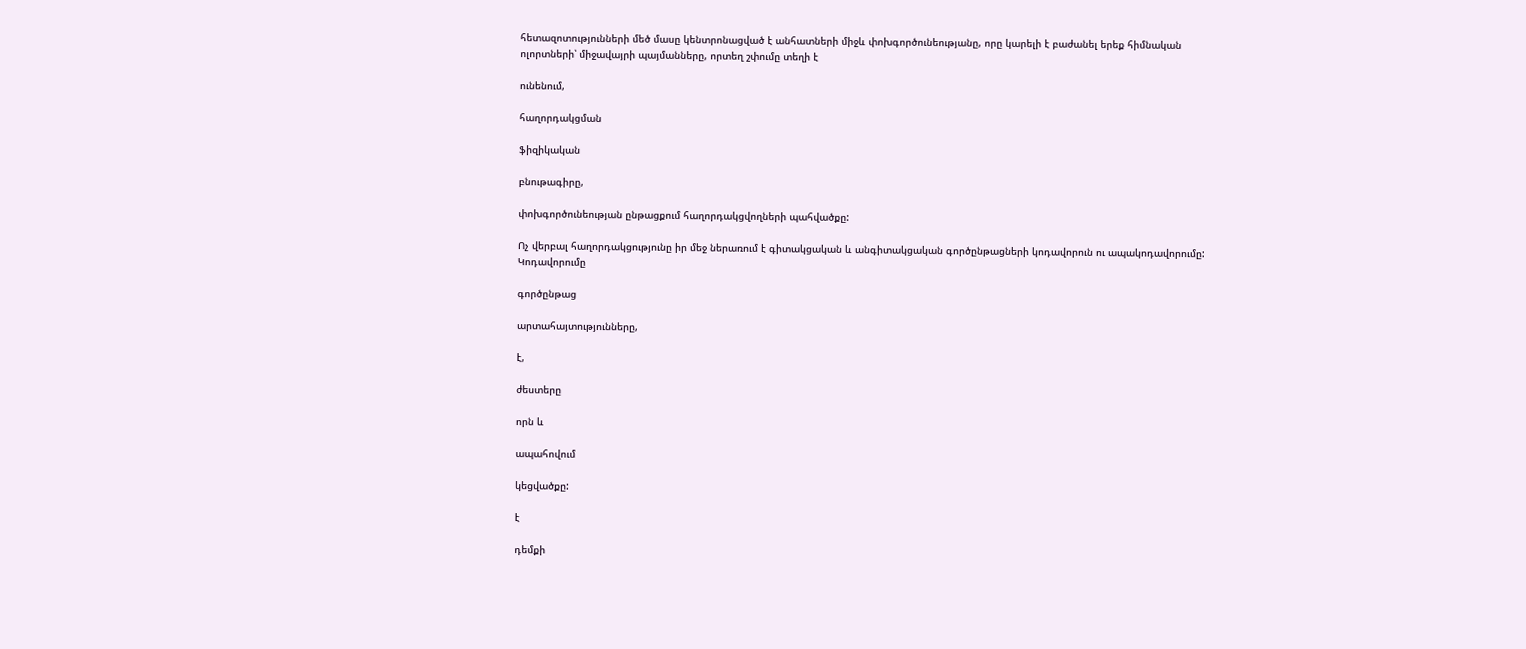հետազոտությունների մեծ մասը կենտրոնացված է անհատների միջև փոխգործունեությանը, որը կարելի է բաժանել երեք հիմնական ոլորտների՝ միջավայրի պայմանները, որտեղ շփումը տեղի է

ունենում,

հաղորդակցման

ֆիզիկական

բնութագիրը,

փոխգործունեության ընթացքում հաղորդակցվողների պահվածքը:

Ոչ վերբալ հաղորդակցությունը իր մեջ ներառում է գիտակցական և անգիտակցական գործընթացների կոդավորուն ու ապակոդավորումը: Կոդավորումը

գործընթաց

արտահայտությունները,

է,

ժեստերը

որն և

ապահովում

կեցվածքը:

է

դեմքի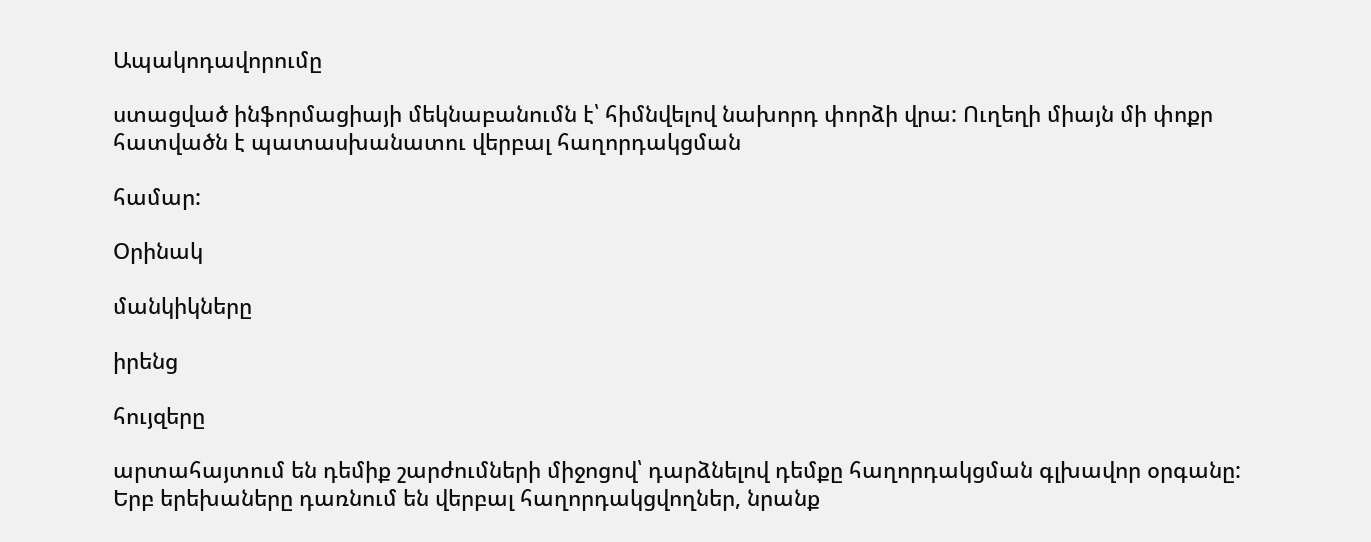Ապակոդավորումը

ստացված ինֆորմացիայի մեկնաբանումն է՝ հիմնվելով նախորդ փորձի վրա: Ուղեղի միայն մի փոքր հատվածն է պատասխանատու վերբալ հաղորդակցման

համար:

Օրինակ

մանկիկները

իրենց

հույզերը

արտահայտում են դեմիք շարժումների միջոցով՝ դարձնելով դեմքը հաղորդակցման գլխավոր օրգանը: Երբ երեխաները դառնում են վերբալ հաղորդակցվողներ, նրանք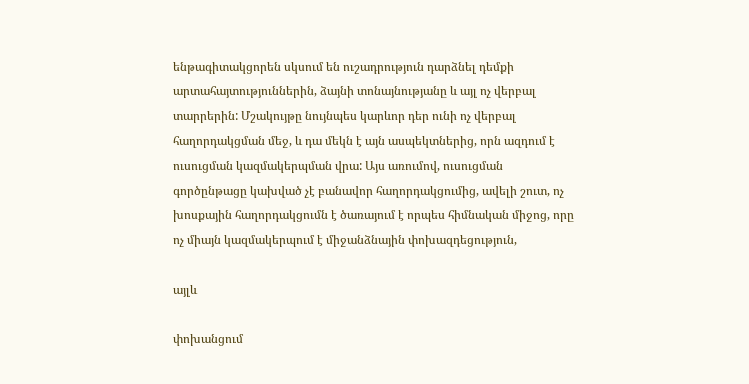ենթագիտակցորեն սկսում են ուշադրություն դարձնել դեմքի արտահայտություններին, ձայնի տոնայնությանը և այլ ոչ վերբալ տարրերին: Մշակույթը նույնպես կարևոր դեր ունի ոչ վերբալ հաղորդակցման մեջ, և դա մեկն է այն ասպեկտներից, որն ազդում է ուսուցման կազմակերպման վրա: Այս առումով, ուսուցման գործընթացը կախված չէ բանավոր հաղորդակցումից, ավելի շուտ, ոչ խոսքային հաղորդակցումն է ծառայում է որպես հիմնական միջոց, որը ոչ միայն կազմակերպում է միջանձնային փոխազդեցություն,

այլև

փոխանցում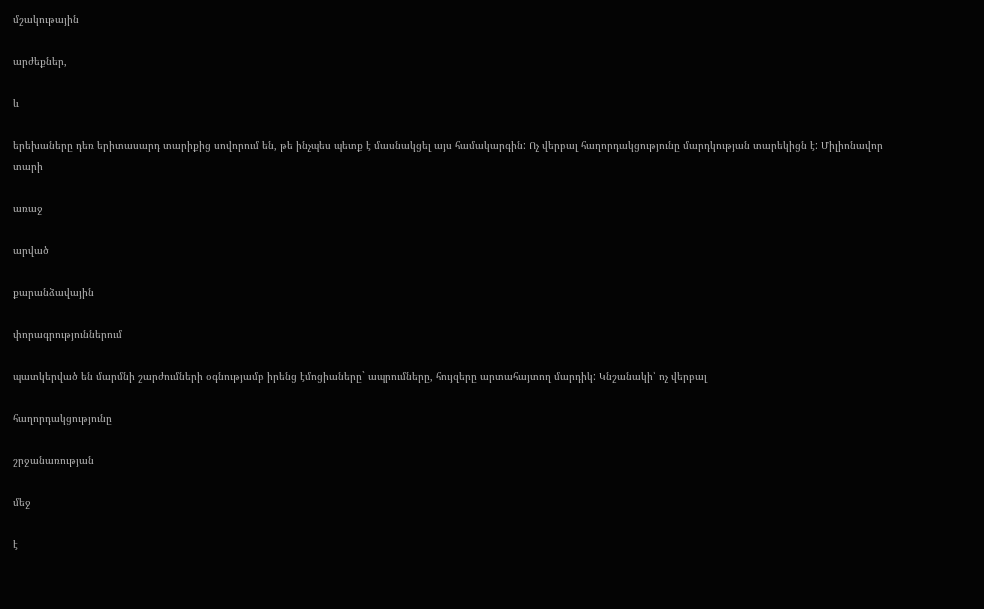մշակութային

արժեքներ,

և

երեխաները դեռ երիտասարդ տարիքից սովորում են, թե ինչպես պետք է մասնակցել այս համակարգին: Ոչ վերբալ հաղորդակցությունը մարդկության տարեկիցն է: Միլիոնավոր տարի

առաջ

արված

քարանձավային

փորագրություններում

պատկերված են մարմնի շարժումների օգնությամբ իրենց էմոցիաները` ապրումները, հույզերը արտահայտող մարդիկ: Կնշանակի՝ ոչ վերբալ

հաղորդակցությունը

շրջանառության

մեջ

է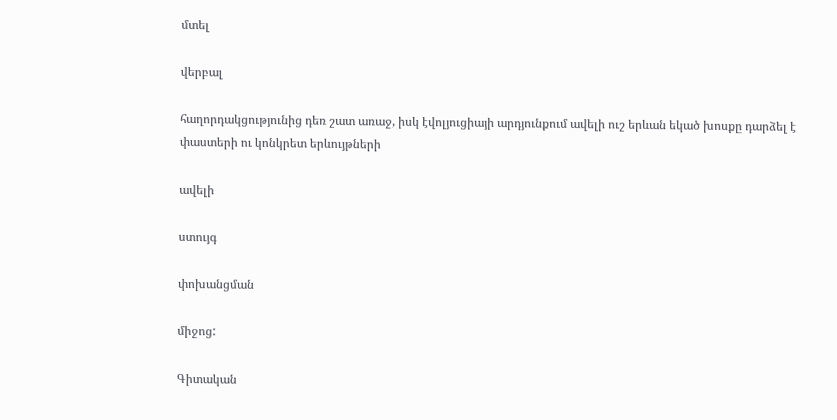մտել

վերբալ

հաղորդակցությունից դեռ շատ առաջ, իսկ էվոլյուցիայի արդյունքում ավելի ուշ երևան եկած խոսքը դարձել է փաստերի ու կոնկրետ երևույթների

ավելի

ստույգ

փոխանցման

միջոց:

Գիտական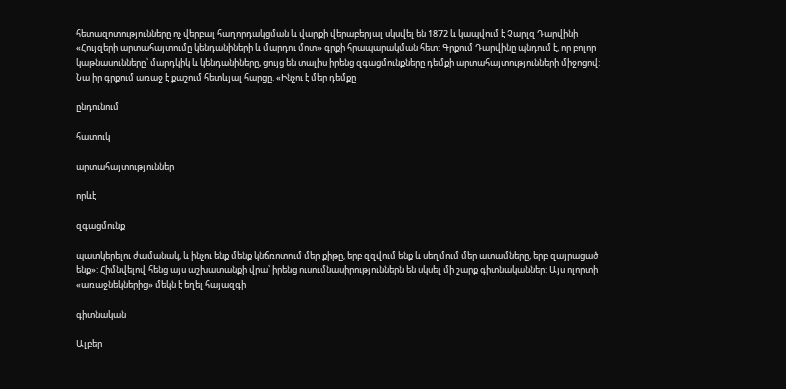հետազոտությունները ոչ վերբալ հաղորդակցման և վարքի վերաբերյալ սկսվել են 1872 և կապվում է Չարլզ Դարվինի «Հույզերի արտահայտումը կենդանիների և մարդու մոտ» գրքի հրապարակման հետ: Գրքում Դարվինը պնդում է, որ բոլոր կաթնասունները՝ մարդկիկ և կենդանիները, ցույց են տալիս իրենց զգացմունքները դեմքի արտահայտությունների միջոցով: Նա իր գրքում առաջ է քաշում հետևյալ հարցը. «Ինչու է մեր դեմքը

ընդունում

հատուկ

արտահայտություններ

որևէ

զգացմունք

պատկերելու ժամանակ, և ինչու ենք մենք կնճռոտում մեր քիթը, երբ զզվում ենք և սեղմում մեր ատամները, երբ զայրացած ենք»: Հիմնվելով հենց այս աշխատանքի վրա՝ իրենց ուսումնասիրություններն են սկսել մի շարք գիտնականներ: Այս ոլորտի «առաջնեկներից» մեկն է եղել հայազգի

գիտնական

Ալբեր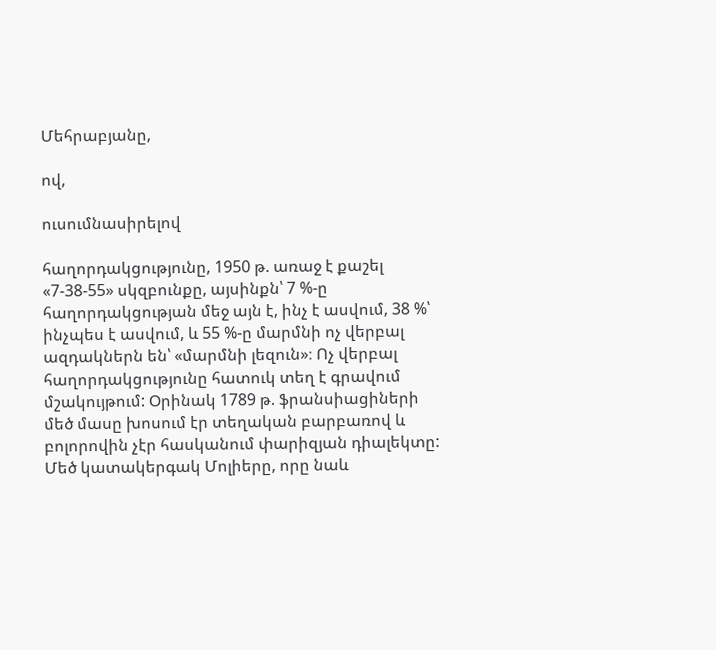Մեհրաբյանը,

ով,

ուսումնասիրելով

հաղորդակցությունը, 1950 թ. առաջ է քաշել «7-38-55» սկզբունքը, այսինքն՝ 7 %-ը հաղորդակցության մեջ այն է, ինչ է ասվում, 38 %՝ ինչպես է ասվում, և 55 %-ը մարմնի ոչ վերբալ ազդակներն են՝ «մարմնի լեզուն»։ Ոչ վերբալ հաղորդակցությունը հատուկ տեղ է գրավում մշակույթում: Օրինակ 1789 թ. ֆրանսիացիների մեծ մասը խոսում էր տեղական բարբառով և բոլորովին չէր հասկանում փարիզյան դիալեկտը: Մեծ կատակերգակ Մոլիերը, որը նաև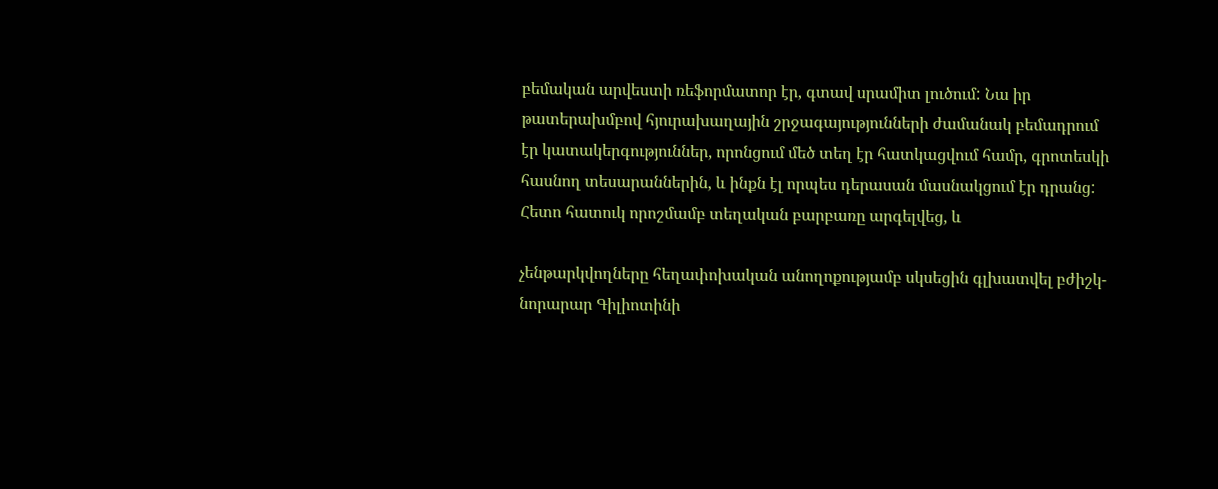բեմական արվեստի ռեֆորմատոր էր, գտավ սրամիտ լուծում: Նա իր թատերախմբով հյուրախաղային շրջագայությունների ժամանակ բեմադրում էր կատակերգություններ, որոնցում մեծ տեղ էր հատկացվում համր, գրոտեսկի հասնող տեսարաններին, և ինքն էլ որպես դերասան մասնակցում էր դրանց: Հետո հատուկ որոշմամբ տեղական բարբառը արգելվեց, և

չենթարկվողները հեղափոխական անողոքությամբ սկսեցին գլխատվել բժիշկ-նորարար Գիլիոտինի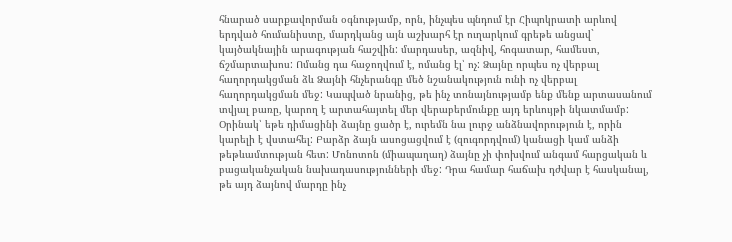հնարած սարքավորման օգնությամբ, որն, ինչպես պնդում էր Հիպոկրատի արևով երդված հումանիստը, մարդկանց այն աշխարհ էր ուղարկում գրեթե անցավ` կայծակնային արագության հաշվին: մարդասեր, ազնիվ, հոգատար, համեստ, ճշմարտախոս: Ոմանց դա հաջողվում է, ոմանց էլ՝ ոչ: Ձայնը որպես ոչ վերբալ հաղորդակցման ձև Ձայնի հնչերանգը մեծ նշանակություն ունի ոչ վերբալ հաղորդակցման մեջ: Կապված նրանից, թե ինչ տոնայնությամբ ենք մենք արտասանում տվյալ բառը, կարող է արտահայտել մեր վերաբերմունքը այդ երևույթի նկատմամբ: Օրինակ՝ եթե դիմացինի ձայնը ցածր է, ուրեմն նա լուրջ անձնավորություն է, որին կարելի է վստահել: Բարձր ձայն ասոցացվում է (զուգորդվում) կանացի կամ անձի թեթևամտության հետ: Մոնոտոն (միապաղաղ) ձայնը չի փոխվում անգամ հարցական և բացականչական նախադասությունների մեջ: Դրա համար հաճախ դժվար է հասկանալ, թե այդ ձայնով մարդը ինչ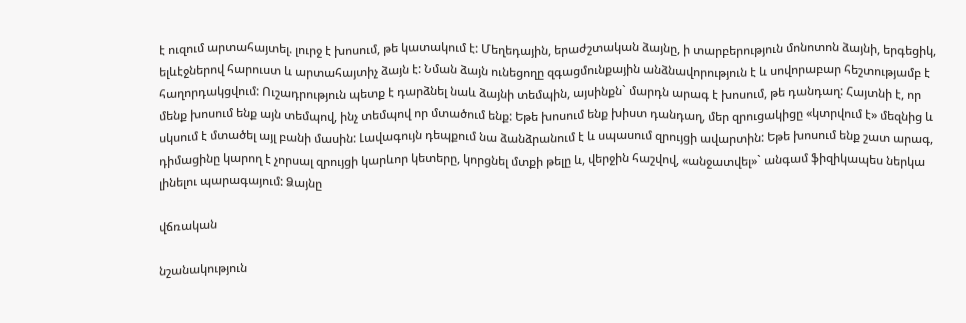է ուզում արտահայտել. լուրջ է խոսում, թե կատակում է: Մեղեդային, երաժշտական ձայնը, ի տարբերություն մոնոտոն ձայնի, երգեցիկ, ելևէջներով հարուստ և արտահայտիչ ձայն է: Նման ձայն ունեցողը զգացմունքային անձնավորություն է և սովորաբար հեշտությամբ է հաղորդակցվում: Ուշադրություն պետք է դարձնել նաև ձայնի տեմպին, այսինքն` մարդն արագ է խոսում, թե դանդաղ: Հայտնի է, որ մենք խոսում ենք այն տեմպով, ինչ տեմպով որ մտածում ենք: Եթե խոսում ենք խիստ դանդաղ, մեր զրուցակիցը «կտրվում է» մեզնից և սկսում է մտածել այլ բանի մասին: Լավագույն դեպքում նա ձանձրանում է և սպասում զրույցի ավարտին: Եթե խոսում ենք շատ արագ, դիմացինը կարող է չորսալ զրույցի կարևոր կետերը, կորցնել մտքի թելը և, վերջին հաշվով, «անջատվել»` անգամ ֆիզիկապես ներկա լինելու պարագայում: Ձայնը

վճռական

նշանակություն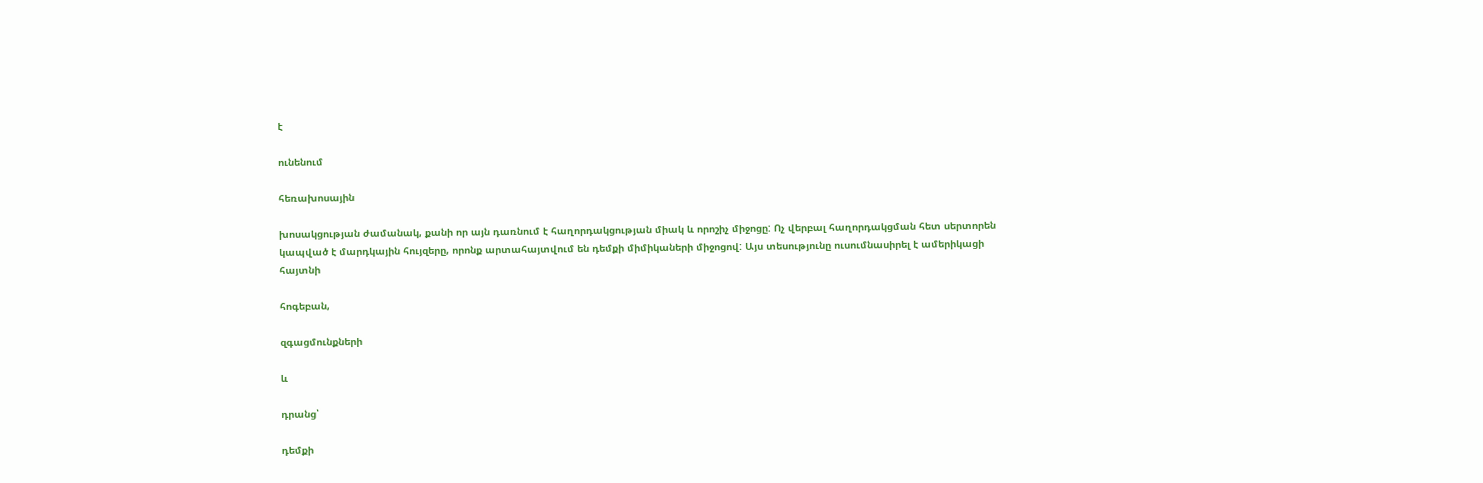է

ունենում

հեռախոսային

խոսակցության ժամանակ, քանի որ այն դառնում է հաղորդակցության միակ և որոշիչ միջոցը: Ոչ վերբալ հաղորդակցման հետ սերտորեն կապված է մարդկային հույզերը, որոնք արտահայտվում են դեմքի միմիկաների միջոցով: Այս տեսությունը ուսումնասիրել է ամերիկացի հայտնի

հոգեբան,

զգացմունքների

և

դրանց՝

դեմքի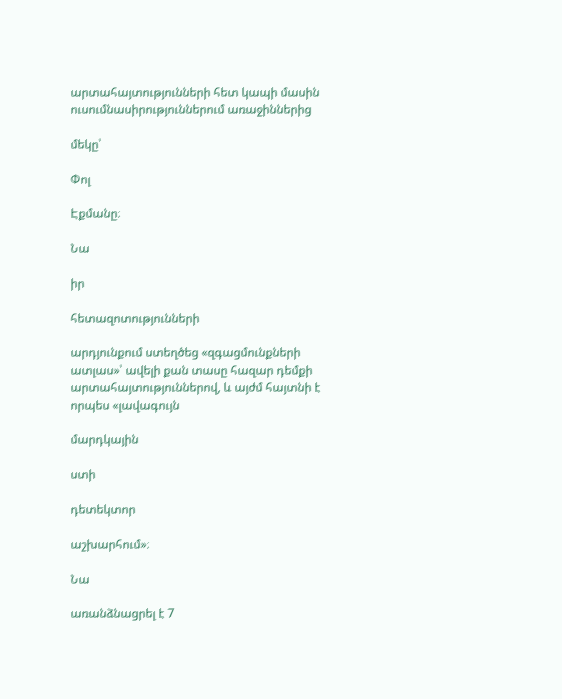արտահայտությունների հետ կապի մասին ուսումնասիրություններում առաջիններից

մեկը՝

Փոլ

Էքմանը։

Նա

իր

հետազոտությունների

արդյունքում ստեղծեց «զգացմունքների ատլաս»՝ ավելի քան տասը հազար դեմքի արտահայտություններով, և այժմ հայտնի է որպես «լավագույն

մարդկային

ստի

դետեկտոր

աշխարհում»։

Նա

առանձնացրել է 7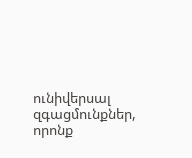ունիվերսալ զգացմունքներ, որոնք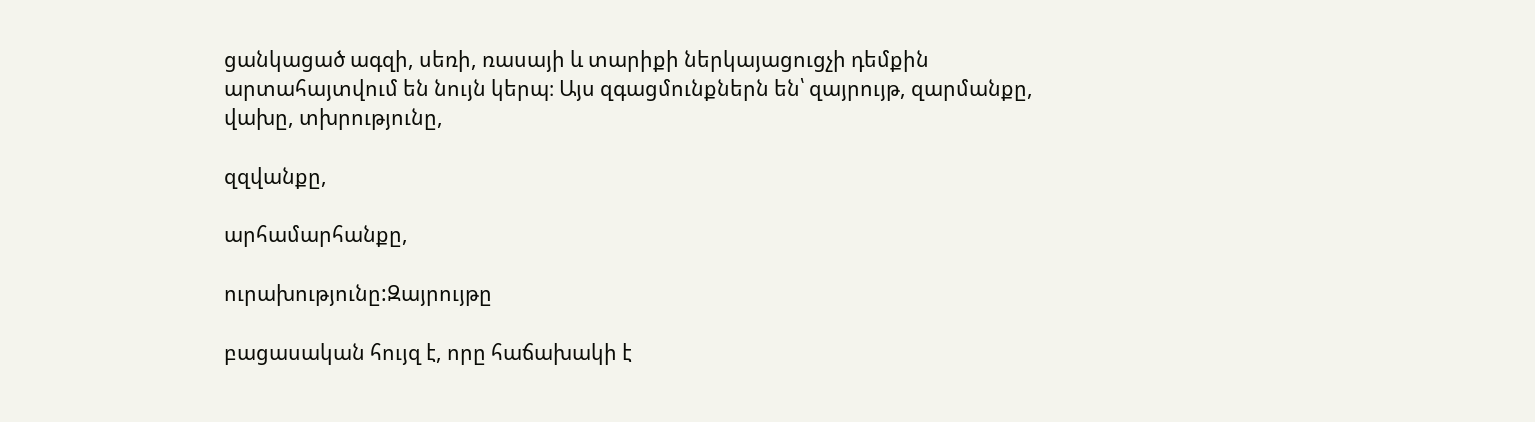ցանկացած ագզի, սեռի, ռասայի և տարիքի ներկայացուցչի դեմքին արտահայտվում են նույն կերպ։ Այս զգացմունքներն են՝ զայրույթ, զարմանքը, վախը, տխրությունը,

զզվանքը,

արհամարհանքը,

ուրախությունը:Զայրույթը

բացասական հույզ է, որը հաճախակի է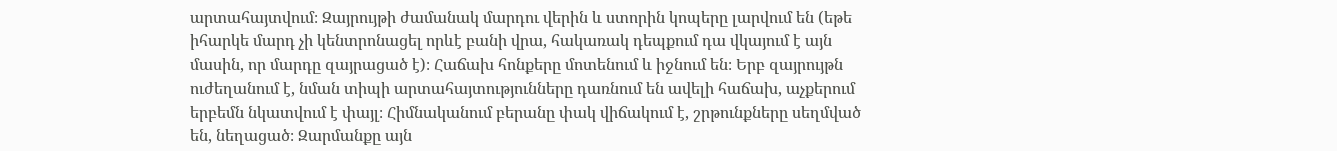արտահայտվում։ Զայրույթի ժամանակ մարդու վերին և ստորին կոպերը լարվում են (եթե իհարկե մարդ չի կենտրոնացել որևէ բանի վրա, հակառակ դեպքում դա վկայում է այն մասին, որ մարդը զայրացած է)։ Հաճախ հոնքերը մոտենում և իջնում են։ Երբ զայրույթն ուժեղանում է, նման տիպի արտահայտությունները դառնում են ավելի հաճախ, աչքերում երբեմն նկատվում է փայլ։ Հիմնականում բերանը փակ վիճակում է, շրթունքները սեղմված են, նեղացած։ Զարմանքը այն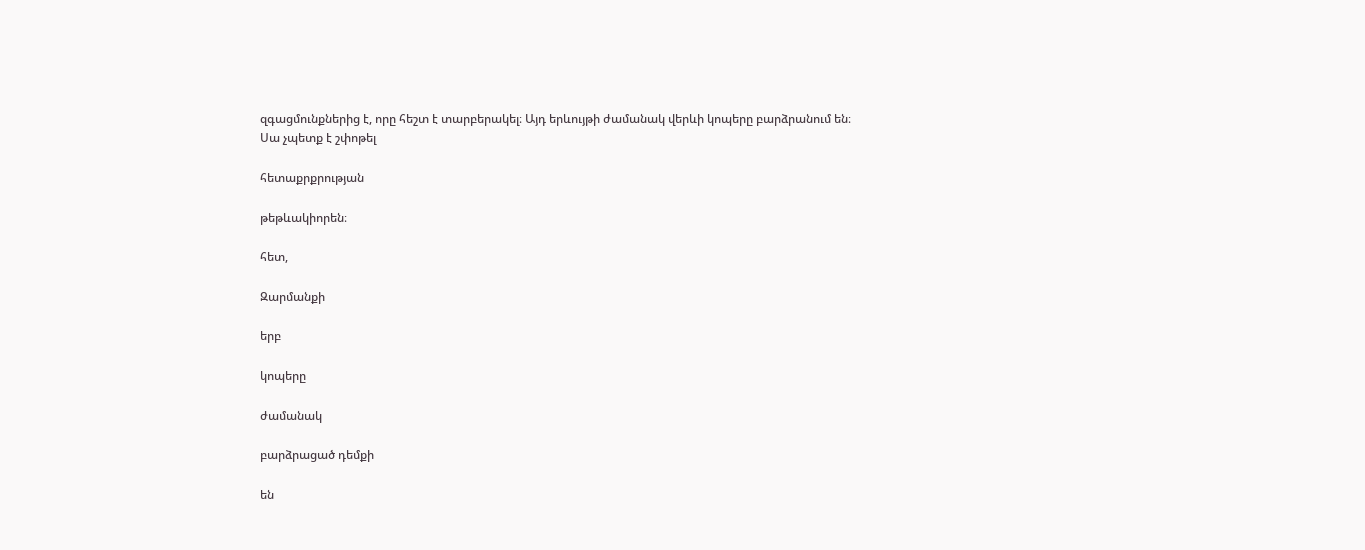զգացմունքներից է, որը հեշտ է տարբերակել։ Այդ երևույթի ժամանակ վերևի կոպերը բարձրանում են։ Սա չպետք է շփոթել

հետաքրքրության

թեթևակիորեն։

հետ,

Զարմանքի

երբ

կոպերը

ժամանակ

բարձրացած դեմքի

են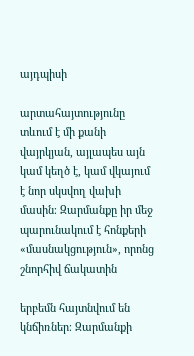այդպիսի

արտահայտությունը տևում է մի քանի վայրկյան, այլապես այն կամ կեղծ է, կամ վկայում է նոր սկսվող վախի մասին։ Զարմանքը իր մեջ պարունակում է հոնքերի «մասնակցություն», որոնց շնորհիվ ճակատին

երբեմն հայտնվում են կնճիռներ։ Զարմանքի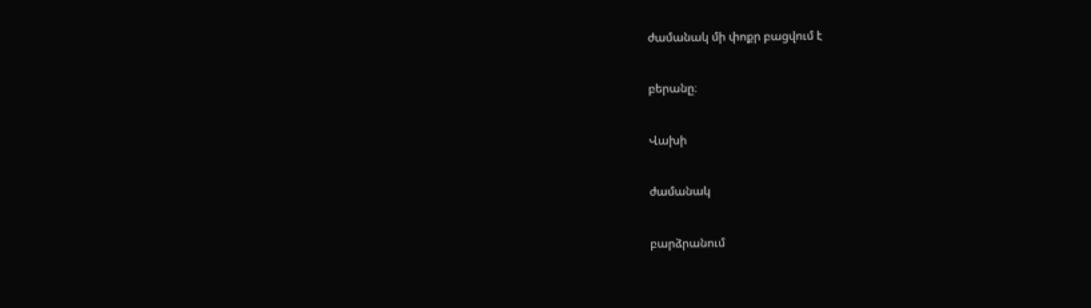ժամանակ մի փոքր բացվում է

բերանը։

Վախի

ժամանակ

բարձրանում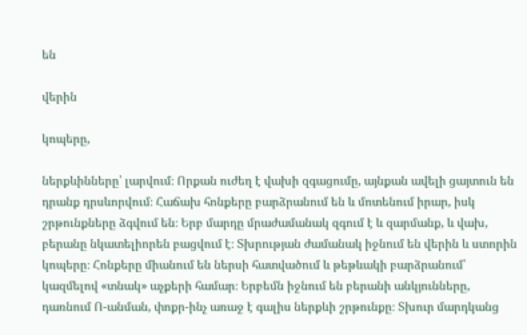են

վերին

կոպերը,

ներքևինները՝ լարվում։ Որքան ուժեղ է վախի զգացումը, այնքան ավելի ցայտուն են դրանք դրսևորվում։ Հաճախ հոնքերը բարձրանում են և մոտենում իրար, իսկ շրթունքները ձգվում են։ Երբ մարդը մրաժամանակ զգում է և զարմանք, և վախ, բերանը նկատելիորեն բացվում է։ Տխրության ժամանակ իջնում են վերին և ստորին կոպերը։ Հոնքերը միանում են ներսի հատվածում և թեթևակի բարձրանում՝ կազմելով «տնակ» աչքերի համար։ Երբեմն իջնում են բերանի անկյունները, դառնում Ո-անման, փոքր-ինչ առաջ է գալիս ներքևի շրթունքը։ Տխուր մարդկանց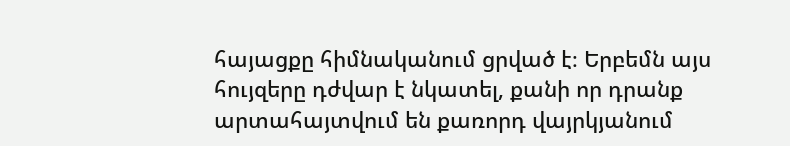հայացքը հիմնականում ցրված է։ Երբեմն այս հույզերը դժվար է նկատել, քանի որ դրանք արտահայտվում են քառորդ վայրկյանում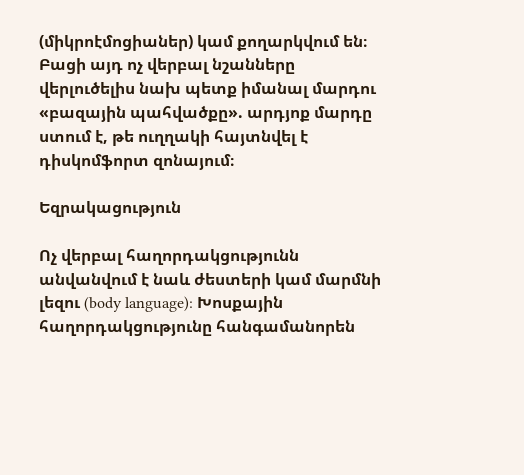(միկրոէմոցիաներ) կամ քողարկվում են։ Բացի այդ ոչ վերբալ նշանները վերլուծելիս նախ պետք իմանալ մարդու «բազային պահվածքը». արդյոք մարդը ստում է, թե ուղղակի հայտնվել է դիսկոմֆորտ զոնայում։

Եզրակացություն

Ոչ վերբալ հաղորդակցությունն անվանվում է նաև ժեստերի կամ մարմնի լեզու (body language): Խոսքային հաղորդակցությունը հանգամանորեն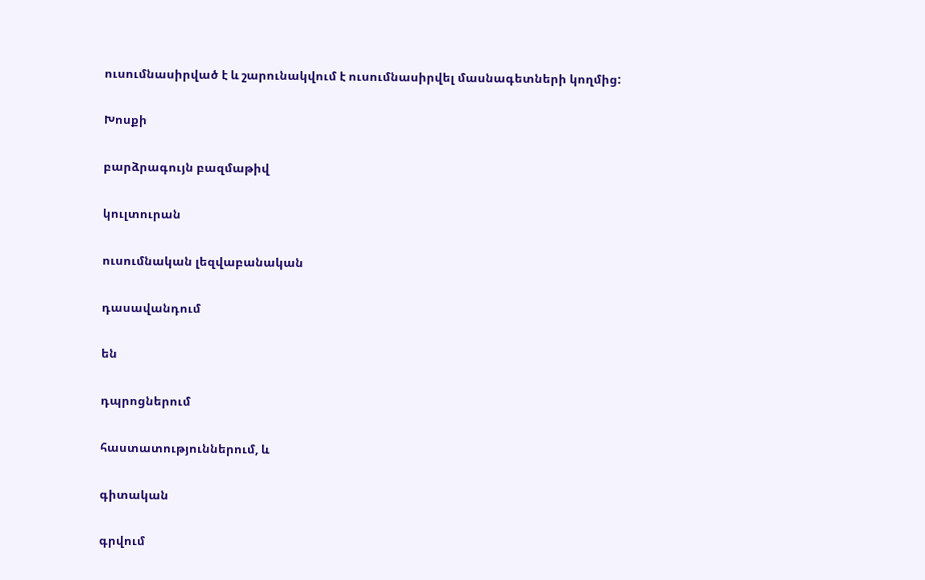ուսումնասիրված է և շարունակվում է ուսումնասիրվել մասնագետների կողմից:

Խոսքի

բարձրագույն բազմաթիվ

կուլտուրան

ուսումնական լեզվաբանական

դասավանդում

են

դպրոցներում

հաստատություններում, և

գիտական

գրվում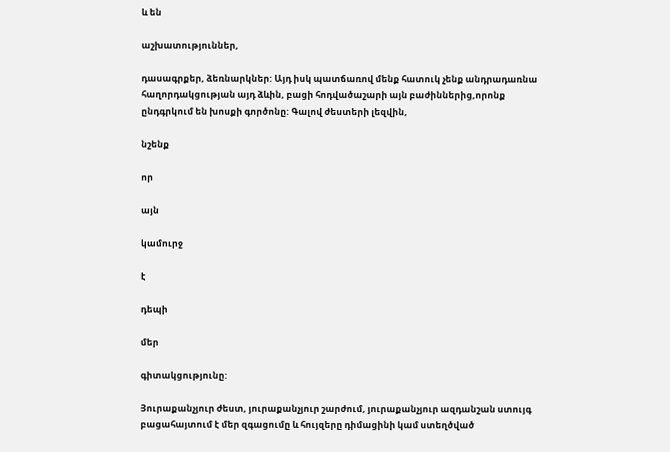և են

աշխատություններ,

դասագրքեր, ձեռնարկներ: Այդ իսկ պատճառով մենք հատուկ չենք անդրադառնա հաղորդակցության այդ ձևին, բացի հոդվածաշարի այն բաժիններից,որոնք ընդգրկում են խոսքի գործոնը: Գալով ժեստերի լեզվին,

նշենք

որ

այն

կամուրջ

է

դեպի

մեր

գիտակցությունը:

Յուրաքանչյուր ժեստ, յուրաքանչյուր շարժում, յուրաքանչյուր ազդանշան ստույգ բացահայտում է մեր զգացումը և հույզերը դիմացինի կամ ստեղծված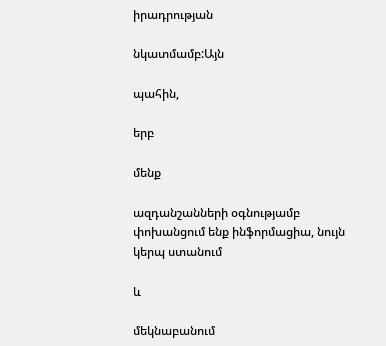իրադրության

նկատմամբ:Այն

պահին,

երբ

մենք

ազդանշանների օգնությամբ փոխանցում ենք ինֆորմացիա, նույն կերպ ստանում

և

մեկնաբանում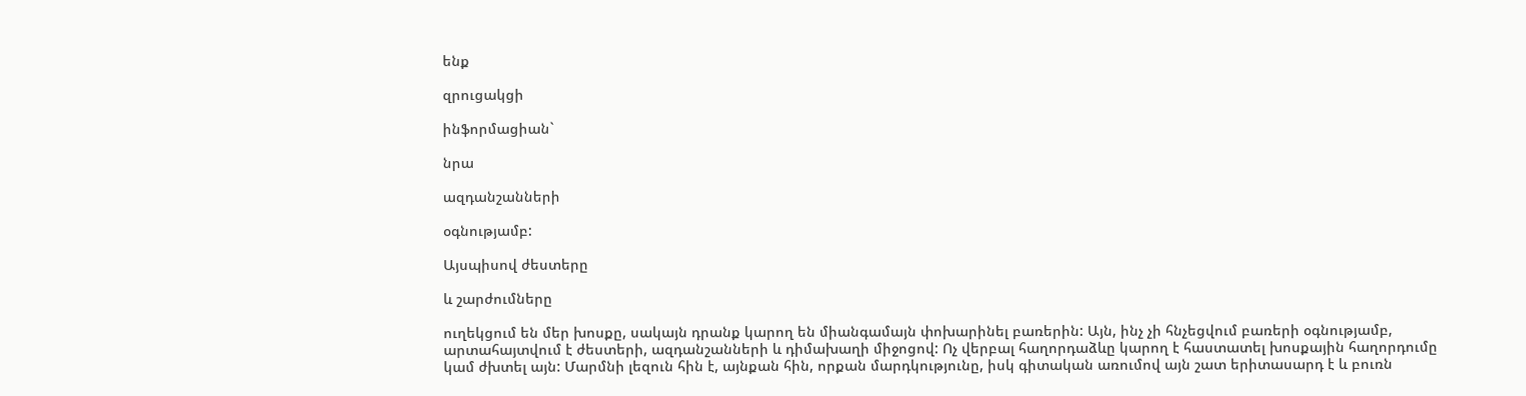ենք

զրուցակցի

ինֆորմացիան`

նրա

ազդանշանների

օգնությամբ:

Այսպիսով ժեստերը

և շարժումները

ուղեկցում են մեր խոսքը, սակայն դրանք կարող են միանգամայն փոխարինել բառերին: Այն, ինչ չի հնչեցվում բառերի օգնությամբ, արտահայտվում է ժեստերի, ազդանշանների և դիմախաղի միջոցով: Ոչ վերբալ հաղորդաձևը կարող է հաստատել խոսքային հաղորդումը կամ ժխտել այն: Մարմնի լեզուն հին է, այնքան հին, որքան մարդկությունը, իսկ գիտական առումով այն շատ երիտասարդ է և բուռն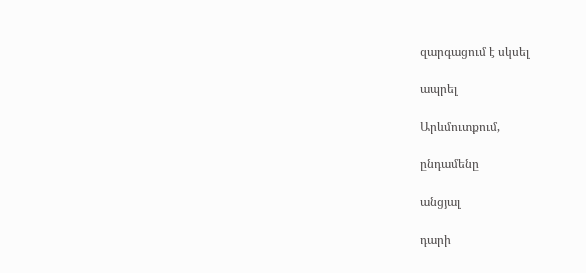զարգացում է սկսել

ապրել

Արևմուտքում,

ընդամենը

անցյալ

դարի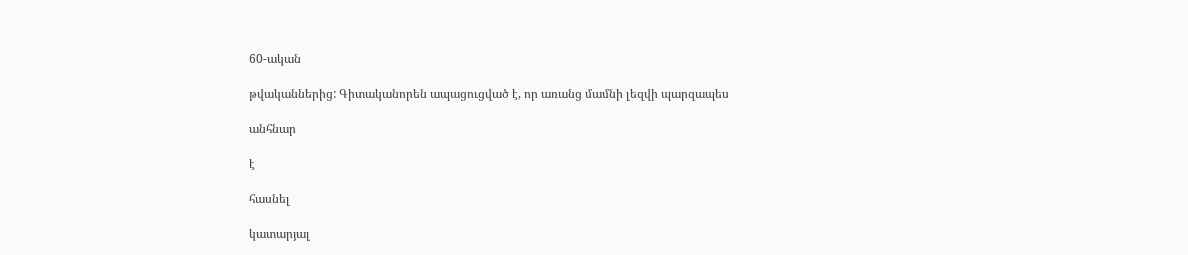60-ական

թվականներից: Գիտականորեն ապացուցված է, որ առանց մամնի լեզվի պարզապես

անհնար

է

հասնել

կատարյալ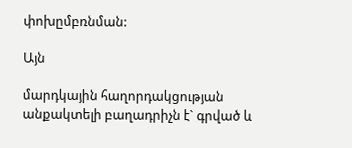փոխըմբռնման:

Այն

մարդկային հաղորդակցության անքակտելի բաղադրիչն է` գրված և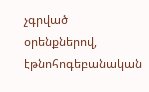չգրված օրենքներով, էթնոհոգեբանական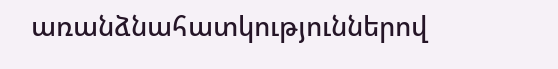առանձնահատկություններով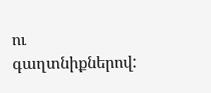ու գաղտնիքներով: